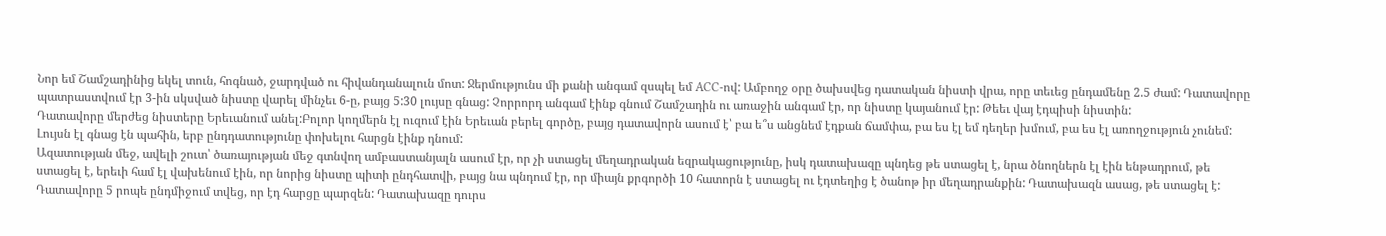Նոր եմ Շամշադինից եկել տուն, հոգնած, ջարդված ու հիվանդանալուն մոտ: Ջերմությունս մի քանի անգամ զսպել եմ ACC-ով: Ամբողջ օրը ծախսվեց դատական նիստի վրա, որը տեւեց ընդամենը 2.5 ժամ: Դատավորը պատրաստվում էր 3-ին սկսված նիստը վարել մինչեւ 6-ը, բայց 5:30 լույսը գնաց: Չորրորդ անգամ էինք գնում Շամշադին ու առաջին անգամ էր, որ նիստը կայանում էր: Թեեւ վայ էդպիսի նիստին:
Դատավորը մերժեց նիստերը Երեւանում անել:Բոլոր կողմերն էլ ուզում էին Երեւան բերել գործը, բայց դատավորն ասում է՝ բա ե՞ս անցնեմ էդքան ճամփա, բա ես էլ եմ դեղեր խմում, բա ես էլ առողջություն չունեմ: Լույսն էլ գնաց էն պահին, երբ ընդդատությունը փոխելու հարցն էինք դնում:
Ազատության մեջ, ավելի շուտ՝ ծառայության մեջ գտնվող ամբաստանյալն ասում էր, որ չի ստացել մեղադրական եզրակացությունը, իսկ դատախազը պնդեց թե ստացել է, նրա ծնողներն էլ էին ենթադրում, թե ստացել է, երեւի համ էլ վախենում էին, որ նորից նիստը պիտի ընդհատվի, բայց նա պնդում էր, որ միայն քրգործի 10 հատորն է ստացել ու էդտեղից է ծանոթ իր մեղադրանքին: Դատախազն ասաց, թե ստացել է: Դատավորը 5 րոպե ընդմիջում տվեց, որ էդ հարցը պարզեն: Դատախազը դուրս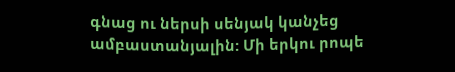գնաց ու ներսի սենյակ կանչեց ամբաստանյալին: Մի երկու րոպե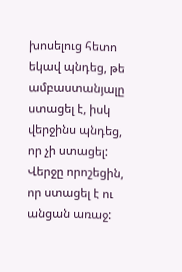խոսելուց հետո եկավ պնդեց, թե ամբաստանյալը ստացել է, իսկ վերջինս պնդեց, որ չի ստացել: Վերջը որոշեցին, որ ստացել է ու անցան առաջ: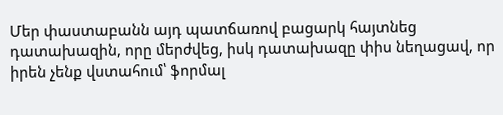Մեր փաստաբանն այդ պատճառով բացարկ հայտնեց դատախազին, որը մերժվեց, իսկ դատախազը փիս նեղացավ, որ իրեն չենք վստահում՝ ֆորմալ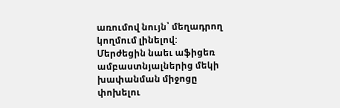առումով նույն՝ մեղադրող կողմում լինելով:
Մերժեցին նաեւ աֆիցեռ ամբաստնյալներից մեկի խափանման միջոցը փոխելու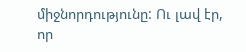միջնորդությունը: Ու լավ էր, որ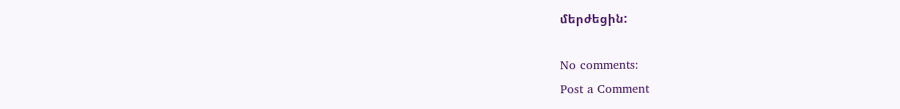մերժեցին:

No comments:
Post a Comment